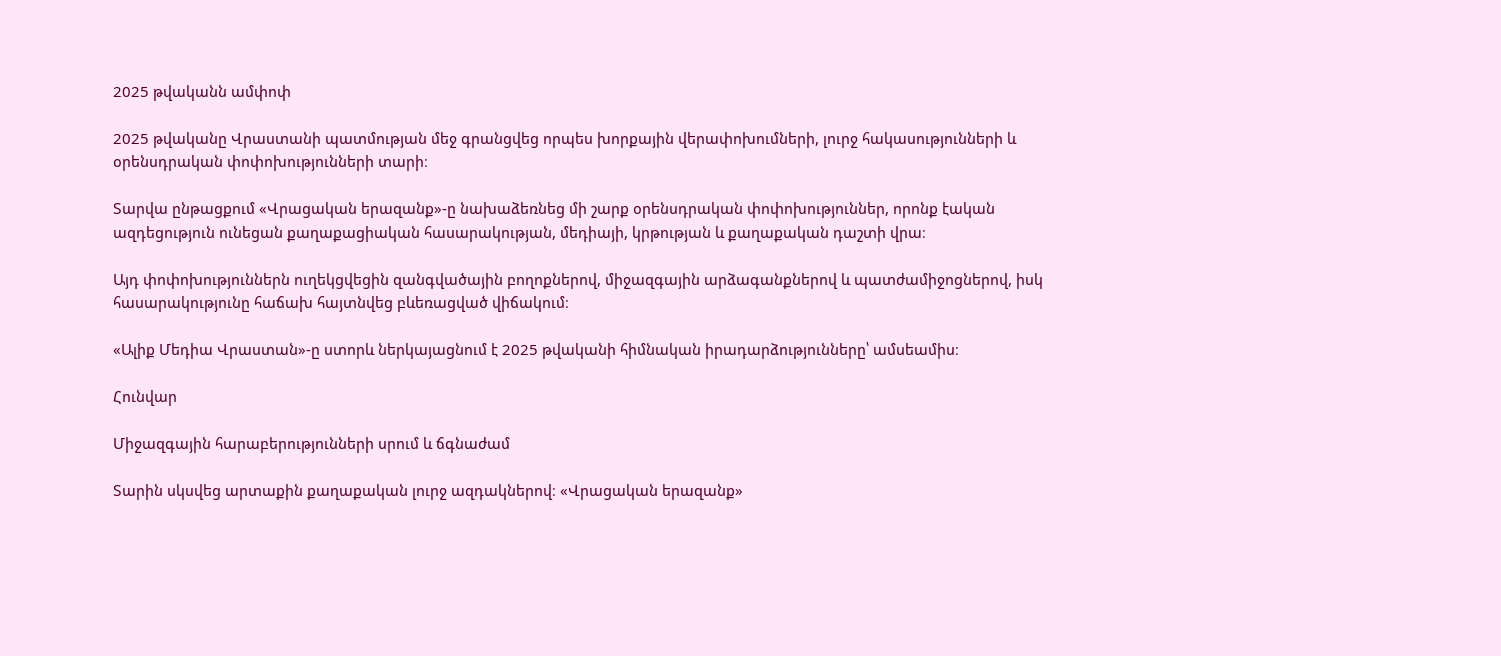2025 թվականն ամփոփ

2025 թվականը Վրաստանի պատմության մեջ գրանցվեց որպես խորքային վերափոխումների, լուրջ հակասությունների և օրենսդրական փոփոխությունների տարի։

Տարվա ընթացքում «Վրացական երազանք»-ը նախաձեռնեց մի շարք օրենսդրական փոփոխություններ, որոնք էական ազդեցություն ունեցան քաղաքացիական հասարակության, մեդիայի, կրթության և քաղաքական դաշտի վրա։

Այդ փոփոխություններն ուղեկցվեցին զանգվածային բողոքներով, միջազգային արձագանքներով և պատժամիջոցներով, իսկ հասարակությունը հաճախ հայտնվեց բևեռացված վիճակում։

«Ալիք Մեդիա Վրաստան»-ը ստորև ներկայացնում է 2025 թվականի հիմնական իրադարձությունները՝ ամսեամիս։

Հունվար

Միջազգային հարաբերությունների սրում և ճգնաժամ

Տարին սկսվեց արտաքին քաղաքական լուրջ ազդակներով։ «Վրացական երազանք»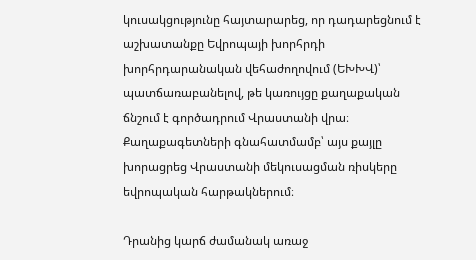կուսակցությունը հայտարարեց, որ դադարեցնում է աշխատանքը Եվրոպայի խորհրդի խորհրդարանական վեհաժողովում (ԵԽԽՎ)՝ պատճառաբանելով, թե կառույցը քաղաքական ճնշում է գործադրում Վրաստանի վրա։ Քաղաքագետների գնահատմամբ՝ այս քայլը խորացրեց Վրաստանի մեկուսացման ռիսկերը եվրոպական հարթակներում։

Դրանից կարճ ժամանակ առաջ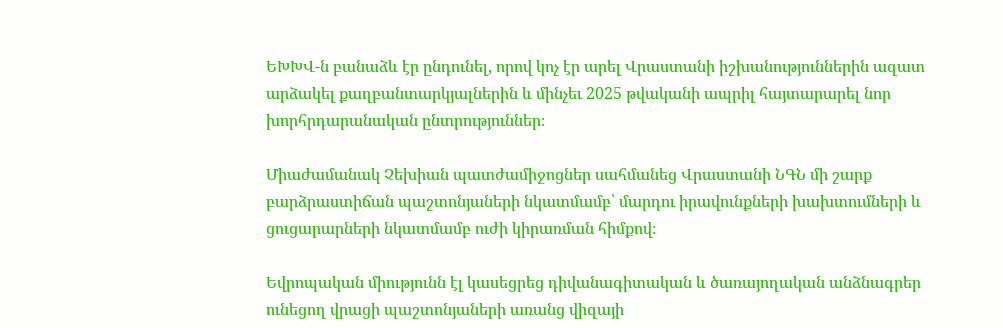ԵԽԽՎ-ն բանաձև էր ընդունել, որով կոչ էր արել Վրաստանի իշխանություններին ազատ արձակել քաղբանտարկյալներին և մինչեւ 2025 թվականի ապրիլ հայտարարել նոր խորհրդարանական ընտրություններ։

Միաժամանակ Չեխիան պատժամիջոցներ սահմանեց Վրաստանի ՆԳՆ մի շարք բարձրաստիճան պաշտոնյաների նկատմամբ՝ մարդու իրավունքների խախտումների և ցուցարարների նկատմամբ ուժի կիրառման հիմքով։

Եվրոպական միությունն էլ կասեցրեց դիվանագիտական և ծառայողական անձնագրեր ունեցող վրացի պաշտոնյաների առանց վիզայի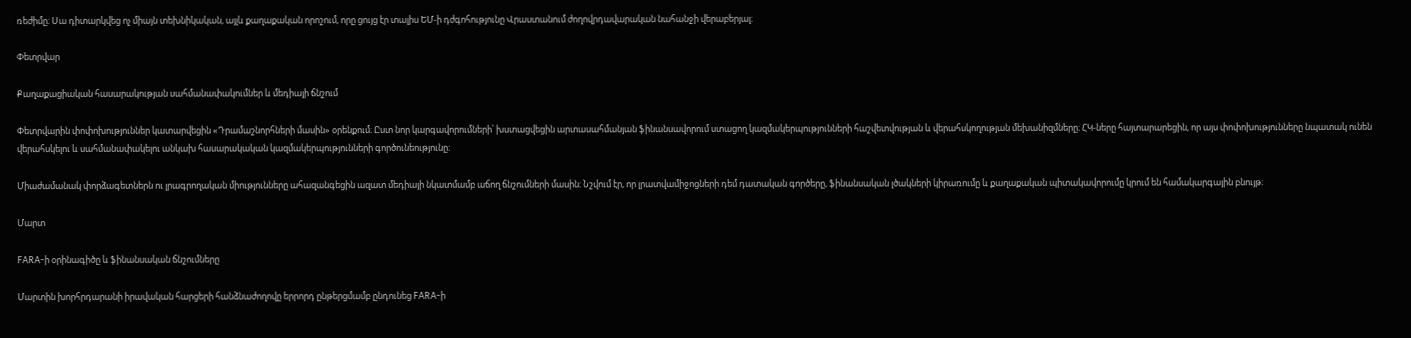ռեժիմը։ Սա դիտարկվեց ոչ միայն տեխնիկական, այլև քաղաքական որոշում, որը ցույց էր տալիս ԵՄ-ի դժգոհությունը Վրաստանում ժողովրդավարական նահանջի վերաբերյալ։

Փետրվար

Քաղաքացիական հասարակության սահմանափակումներ և մեդիայի ճնշում

Փետրվարին փոփոխություններ կատարվեցին «Դրամաշնորհների մասին» օրենքում։ Ըստ նոր կարգավորումների՝ խստացվեցին արտասահմանյան ֆինանսավորում ստացող կազմակերպությունների հաշվետվության և վերահսկողության մեխանիզմները։ ՀԿ-ները հայտարարեցին, որ այս փոփոխությունները նպատակ ունեն վերահսկելու և սահմանափակելու անկախ հասարակական կազմակերպությունների գործունեությունը։

Միաժամանակ փորձագետներն ու լրագրողական միությունները ահազանգեցին ազատ մեդիայի նկատմամբ աճող ճնշումների մասին։ Նշվում էր, որ լրատվամիջոցների դեմ դատական գործերը, ֆինանսական լծակների կիրառումը և քաղաքական պիտակավորումը կրում են համակարգային բնույթ։

Մարտ

FARA-ի օրինագիծը և ֆինանսական ճնշումները

Մարտին խորհրդարանի իրավական հարցերի հանձնաժողովը երրորդ ընթերցմամբ ընդունեց FARA-ի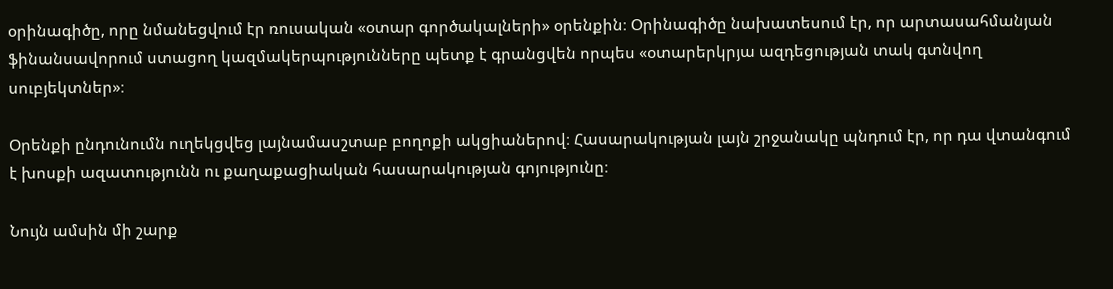օրինագիծը, որը նմանեցվում էր ռուսական «օտար գործակալների» օրենքին։ Օրինագիծը նախատեսում էր, որ արտասահմանյան ֆինանսավորում ստացող կազմակերպությունները պետք է գրանցվեն որպես «օտարերկրյա ազդեցության տակ գտնվող սուբյեկտներ»։

Օրենքի ընդունումն ուղեկցվեց լայնամասշտաբ բողոքի ակցիաներով։ Հասարակության լայն շրջանակը պնդում էր, որ դա վտանգում է խոսքի ազատությունն ու քաղաքացիական հասարակության գոյությունը։

Նույն ամսին մի շարք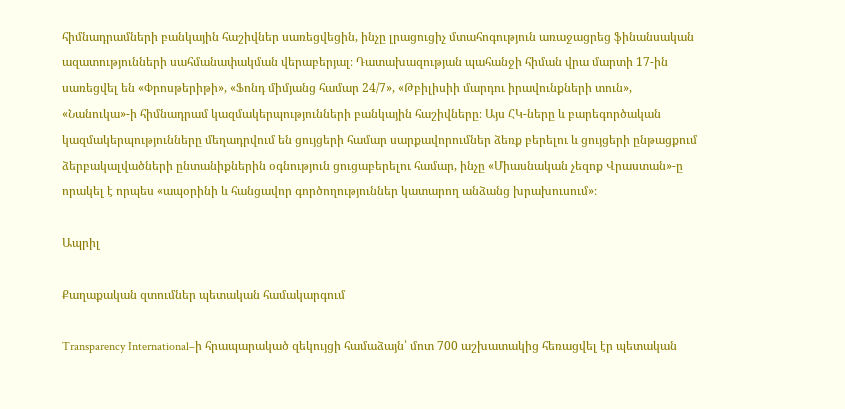հիմնադրամների բանկային հաշիվներ սառեցվեցին, ինչը լրացուցիչ մտահոգություն առաջացրեց ֆինանսական ազատությունների սահմանափակման վերաբերյալ։ Դատախազության պահանջի հիման վրա մարտի 17-ին սառեցվել են «Փրոսթերիթի», «Ֆոնդ միմյանց համար 24/7», «Թբիլիսիի մարդու իրավունքների տուն», «Նանուկա»-ի հիմնադրամ կազմակերպությունների բանկային հաշիվները։ Այս ՀԿ-ները և բարեգործական կազմակերպությունները մեղադրվում են ցույցերի համար սարքավորումներ ձեռք բերելու և ցույցերի ընթացքում ձերբակալվածների ընտանիքներին օգնություն ցուցաբերելու համար, ինչը «Միասնական չեզոք Վրաստան»-ը որակել է որպես «ապօրինի և հանցավոր գործողություններ կատարող անձանց խրախուսում»։

Ապրիլ

Քաղաքական զտումներ պետական համակարգում

Transparency International–ի հրապարակած զեկույցի համաձայն՝ մոտ 700 աշխատակից հեռացվել էր պետական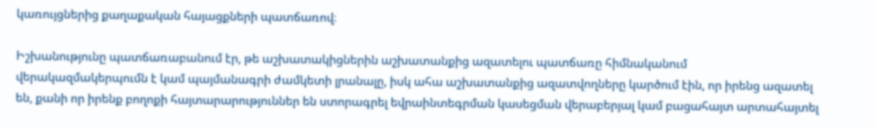կառույցներից քաղաքական հայացքների պատճառով։

Իշխանությունը պատճառաբանում էր, թե աշխատակիցներին աշխատանքից ազատելու պատճառը հիմնականում վերակազմակերպումն է կամ պայմանագրի ժամկետի լրանալը, իսկ ահա աշխատանքից ազատվողները կարծում էին, որ իրենց ազատել են, քանի որ իրենք բողոքի հայտարարություններ են ստորագրել եվրաինտեգրման կասեցման վերաբերյալ կամ բացահայտ արտահայտել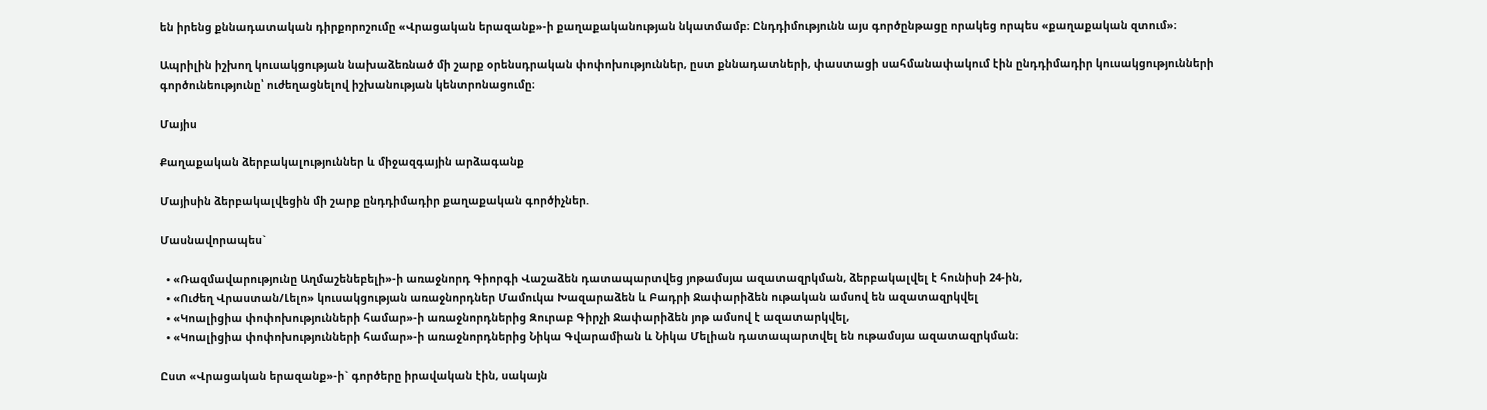են իրենց քննադատական դիրքորոշումը «Վրացական երազանք»-ի քաղաքականության նկատմամբ։ Ընդդիմությունն այս գործընթացը որակեց որպես «քաղաքական զտում»։

Ապրիլին իշխող կուսակցության նախաձեռնած մի շարք օրենսդրական փոփոխություններ, ըստ քննադատների, փաստացի սահմանափակում էին ընդդիմադիր կուսակցությունների գործունեությունը՝ ուժեղացնելով իշխանության կենտրոնացումը։

Մայիս

Քաղաքական ձերբակալություններ և միջազգային արձագանք

Մայիսին ձերբակալվեցին մի շարք ընդդիմադիր քաղաքական գործիչներ.

Մասնավորապես`

  • «Ռազմավարությունը Աղմաշենեբելի»-ի առաջնորդ Գիորգի Վաշաձեն դատապարտվեց յոթամսյա ազատազրկման, ձերբակալվել է հունիսի 24-ին,
  • «Ուժեղ Վրաստան/Լելո» կուսակցության առաջնորդներ Մամուկա Խազարաձեն և Բադրի Ջափարիձեն ութական ամսով են ազատազրկվել
  • «Կոալիցիա փոփոխությունների համար»-ի առաջնորդներից Զուրաբ Գիրչի Ջափարիձեն յոթ ամսով է ազատարկվել,
  • «Կոալիցիա փոփոխությունների համար»-ի առաջնորդներից Նիկա Գվարամիան և Նիկա Մելիան դատապարտվել են ութամսյա ազատազրկման։

Ըստ «Վրացական երազանք»-ի` գործերը իրավական էին, սակայն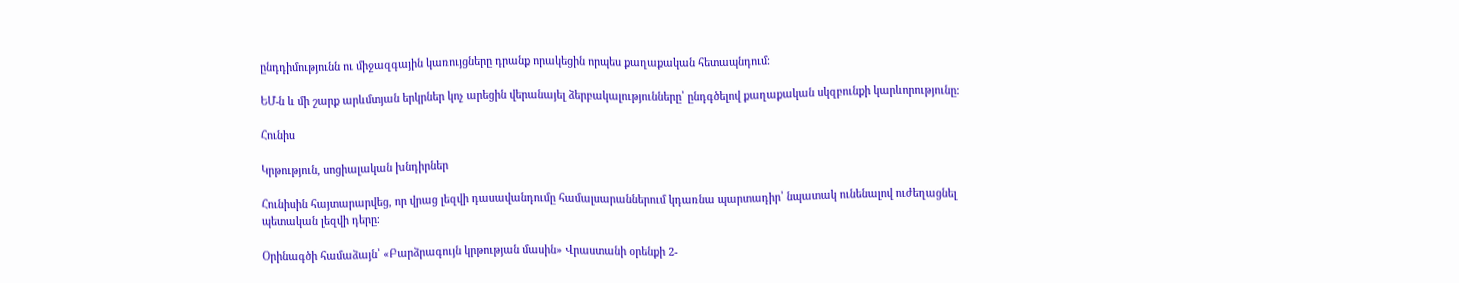ընդդիմությունն ու միջազգային կառույցները դրանք որակեցին որպես քաղաքական հետապնդում։

ԵՄ-ն և մի շարք արևմտյան երկրներ կոչ արեցին վերանայել ձերբակալությունները՝ ընդգծելով քաղաքական սկզբունքի կարևորությունը։

Հունիս

Կրթություն, սոցիալական խնդիրներ

Հունիսին հայտարարվեց, որ վրաց լեզվի դասավանդումը համալսարաններում կդառնա պարտադիր՝ նպատակ ունենալով ուժեղացնել պետական լեզվի դերը։

Օրինագծի համաձայն՝ «Բարձրագույն կրթության մասին» Վրաստանի օրենքի 2-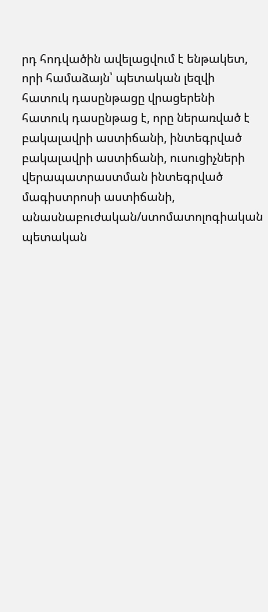րդ հոդվածին ավելացվում է ենթակետ, որի համաձայն՝ պետական լեզվի հատուկ դասընթացը վրացերենի հատուկ դասընթաց է, որը ներառված է բակալավրի աստիճանի, ինտեգրված բակալավրի աստիճանի, ուսուցիչների վերապատրաստման ինտեգրված մագիստրոսի աստիճանի, անասնաբուժական/ստոմատոլոգիական պետական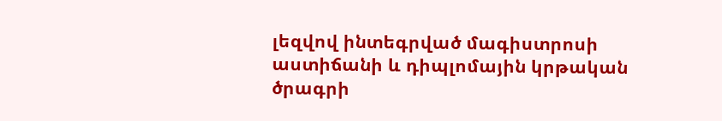լեզվով ինտեգրված մագիստրոսի աստիճանի և դիպլոմային կրթական ծրագրի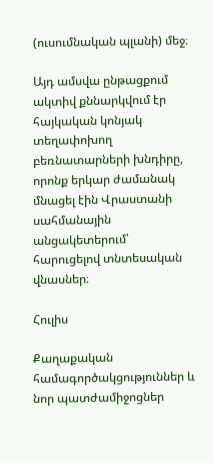(ուսումնական պլանի) մեջ։

Այդ ամսվա ընթացքում ակտիվ քննարկվում էր հայկական կոնյակ տեղափոխող բեռնատարների խնդիրը, որոնք երկար ժամանակ մնացել էին Վրաստանի սահմանային անցակետերում՝ հարուցելով տնտեսական վնասներ։

Հուլիս

Քաղաքական համագործակցություններ և նոր պատժամիջոցներ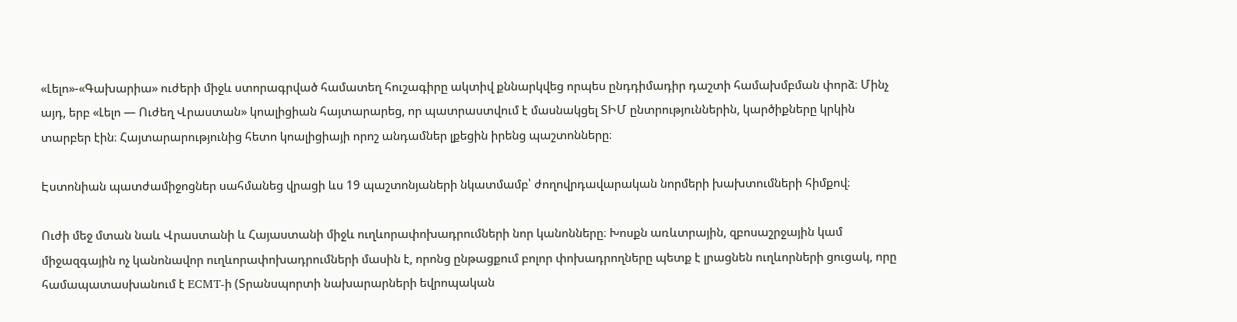«Լելո»-«Գախարիա» ուժերի միջև ստորագրված համատեղ հուշագիրը ակտիվ քննարկվեց որպես ընդդիմադիր դաշտի համախմբման փորձ։ Մինչ այդ, երբ «Լելո — Ուժեղ Վրաստան» կոալիցիան հայտարարեց, որ պատրաստվում է մասնակցել ՏԻՄ ընտրություններին, կարծիքները կրկին տարբեր էին։ Հայտարարությունից հետո կոալիցիայի որոշ անդամներ լքեցին իրենց պաշտոնները։

Էստոնիան պատժամիջոցներ սահմանեց վրացի ևս 19 պաշտոնյաների նկատմամբ՝ ժողովրդավարական նորմերի խախտումների հիմքով։

Ուժի մեջ մտան նաև Վրաստանի և Հայաստանի միջև ուղևորափոխադրումների նոր կանոնները։ Խոսքն առևտրային, զբոսաշրջային կամ միջազգային ոչ կանոնավոր ուղևորափոխադրումների մասին է, որոնց ընթացքում բոլոր փոխադրողները պետք է լրացնեն ուղևորների ցուցակ, որը համապատասխանում է ECMT-ի (Տրանսպորտի նախարարների եվրոպական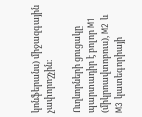կոնֆերանս) միջազգային չափորոշչին։

Ուղևորների ցուցակը պարտադիր է բոլոր M1 (միկրոավտոբուս), M2 և M3 կատեգորիայի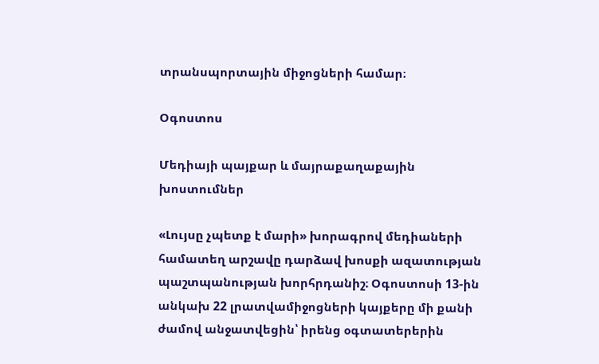տրանսպորտային միջոցների համար։

Օգոստոս

Մեդիայի պայքար և մայրաքաղաքային խոստումներ

«Լույսը չպետք է մարի» խորագրով մեդիաների համատեղ արշավը դարձավ խոսքի ազատության պաշտպանության խորհրդանիշ։ Օգոստոսի 13-ին անկախ 22 լրատվամիջոցների կայքերը մի քանի ժամով անջատվեցին՝ իրենց օգտատերերին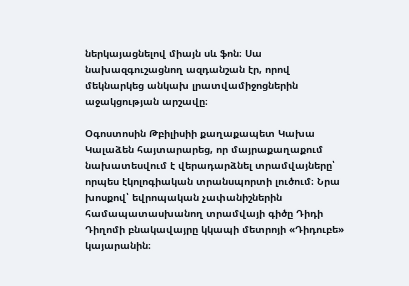ներկայացնելով միայն սև ֆոն։ Սա նախազգուշացնող ազդանշան էր, որով մեկնարկեց անկախ լրատվամիջոցներին աջակցության արշավը։

Օգոստոսին Թբիլիսիի քաղաքապետ Կախա Կալաձեն հայտարարեց, որ մայրաքաղաքում նախատեսվում է վերադարձնել տրամվայները՝ որպես էկոլոգիական տրանսպորտի լուծում։ Նրա խոսքով՝ եվրոպական չափանիշներին համապատասխանող տրամվայի գիծը Դիդի Դիղոմի բնակավայրը կկապի մետրոյի «Դիդուբե» կայարանին։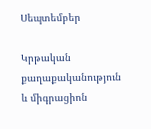Սեպտեմբեր

Կրթական քաղաքականություն և միգրացիոն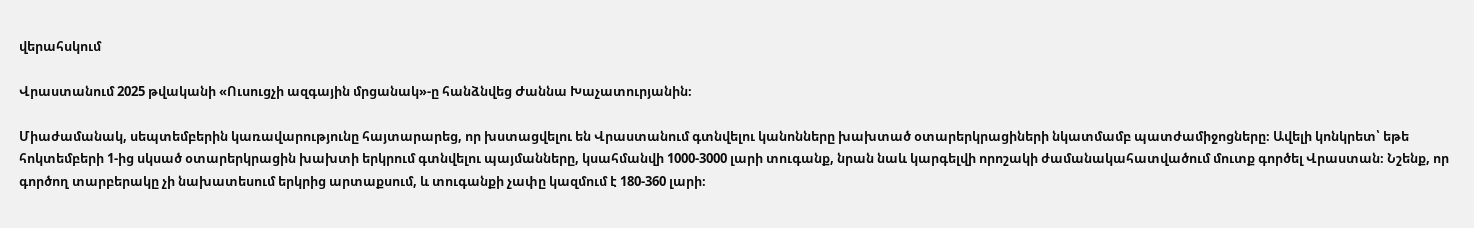վերահսկում

Վրաստանում 2025 թվականի «Ուսուցչի ազգային մրցանակ»-ը հանձնվեց Ժաննա Խաչատուրյանին։

Միաժամանակ, սեպտեմբերին կառավարությունը հայտարարեց, որ խստացվելու են Վրաստանում գտնվելու կանոնները խախտած օտարերկրացիների նկատմամբ պատժամիջոցները։ Ավելի կոնկրետ՝ եթե հոկտեմբերի 1-ից սկսած օտարերկրացին խախտի երկրում գտնվելու պայմանները, կսահմանվի 1000-3000 լարի տուգանք, նրան նաև կարգելվի որոշակի ժամանակահատվածում մուտք գործել Վրաստան։ Նշենք, որ գործող տարբերակը չի նախատեսում երկրից արտաքսում, և տուգանքի չափը կազմում է 180-360 լարի։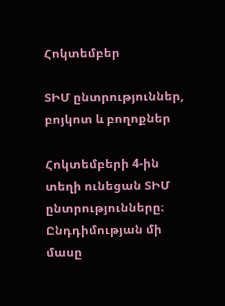Հոկտեմբեր

ՏԻՄ ընտրություններ, բոյկոտ և բողոքներ

Հոկտեմբերի 4-ին տեղի ունեցան ՏԻՄ ընտրությունները։ Ընդդիմության մի մասը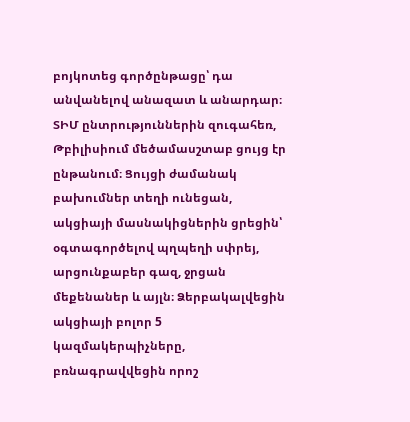բոյկոտեց գործընթացը՝ դա անվանելով անազատ և անարդար։ ՏԻՄ ընտրություններին զուգահեռ, Թբիլիսիում մեծամասշտաբ ցույց էր ընթանում։ Ցույցի ժամանակ բախումներ տեղի ունեցան, ակցիայի մասնակիցներին ցրեցին՝ օգտագործելով պղպեղի սփրեյ, արցունքաբեր գազ, ջրցան մեքենաներ և այլն։ Ձերբակալվեցին ակցիայի բոլոր 5 կազմակերպիչները, բռնագրավվեցին որոշ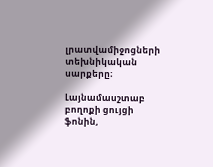լրատվամիջոցների տեխնիկական սարքերը։

Լայնամասշտաբ բողոքի ցույցի ֆոնին,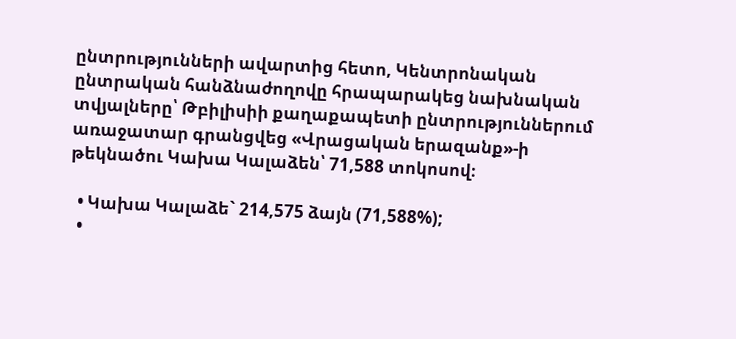ընտրությունների ավարտից հետո, Կենտրոնական ընտրական հանձնաժողովը հրապարակեց նախնական տվյալները՝ Թբիլիսիի քաղաքապետի ընտրություններում առաջատար գրանցվեց «Վրացական երազանք»-ի թեկնածու Կախա Կալաձեն՝ 71,588 տոկոսով։

  • Կախա Կալաձե` 214,575 ձայն (71,588%);
  •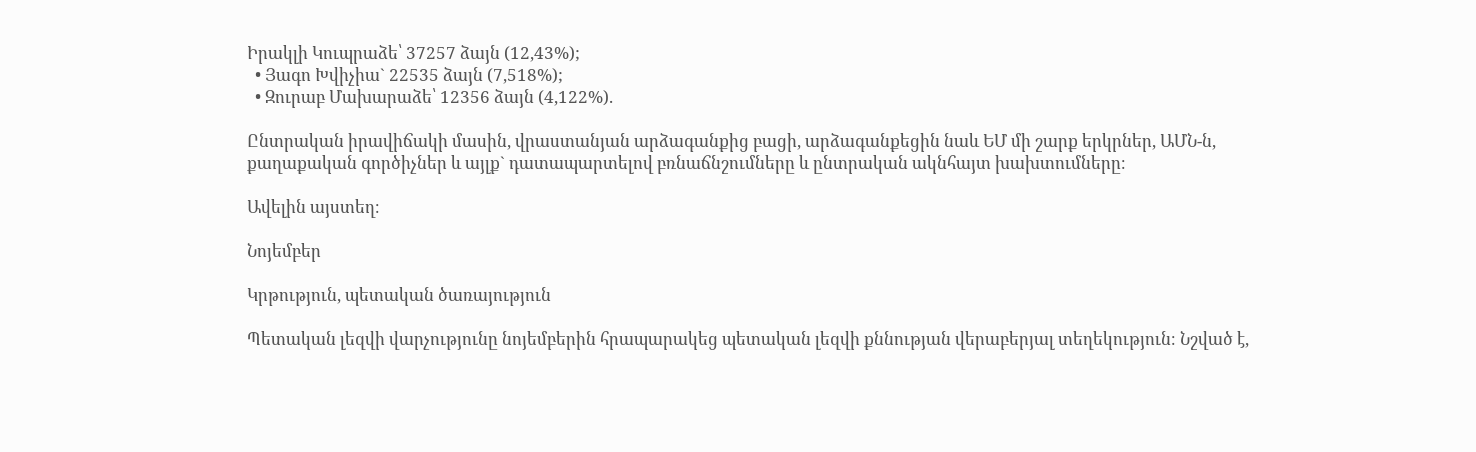Իրակլի Կուպրաձե՝ 37257 ձայն (12,43%);
  • Յագո Խվիչիա` 22535 ձայն (7,518%);
  • Զուրաբ Մախարաձե՝ 12356 ձայն (4,122%).

Ընտրական իրավիճակի մասին, վրաստանյան արձագանքից բացի, արձագանքեցին նաև ԵՄ մի շարք երկրներ, ԱՄՆ-ն, քաղաքական գործիչներ և այլք` դատապարտելով բռնաճնշումները և ընտրական ակնհայտ խախտումները։

Ավելին այստեղ։

Նոյեմբեր

Կրթություն, պետական ծառայություն

Պետական լեզվի վարչությունը նոյեմբերին հրապարակեց պետական լեզվի քննության վերաբերյալ տեղեկություն։ Նշված է,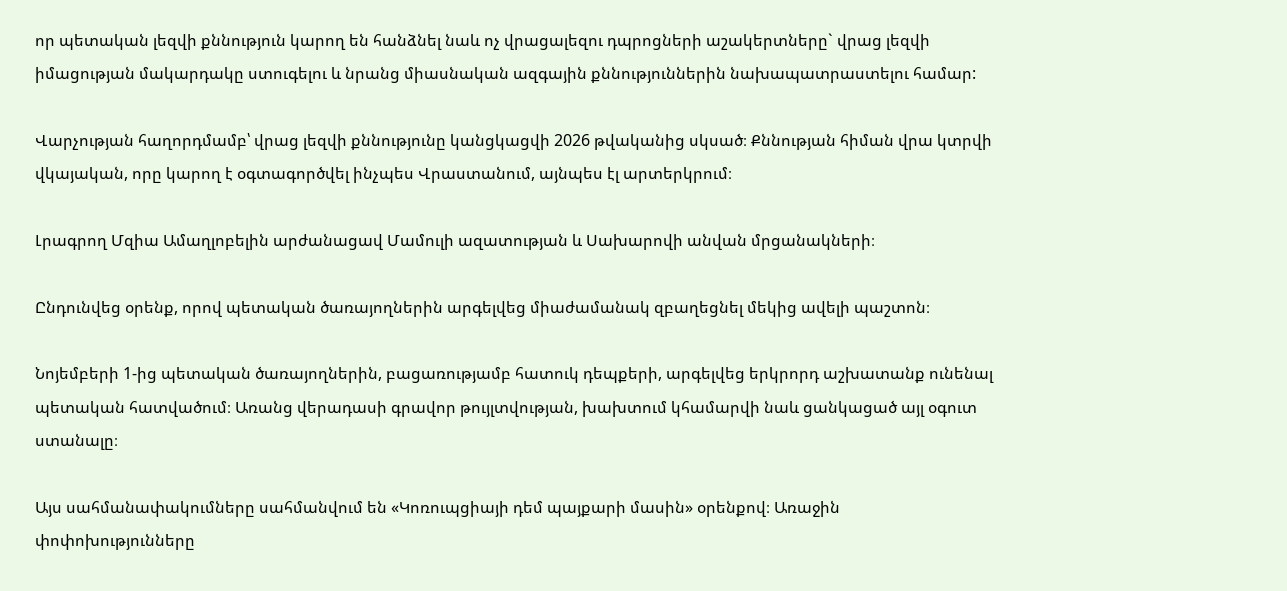որ պետական լեզվի քննություն կարող են հանձնել նաև ոչ վրացալեզու դպրոցների աշակերտները` վրաց լեզվի իմացության մակարդակը ստուգելու և նրանց միասնական ազգային քննություններին նախապատրաստելու համար:

Վարչության հաղորդմամբ՝ վրաց լեզվի քննությունը կանցկացվի 2026 թվականից սկսած։ Քննության հիման վրա կտրվի վկայական, որը կարող է օգտագործվել ինչպես Վրաստանում, այնպես էլ արտերկրում։

Լրագրող Մզիա Ամաղլոբելին արժանացավ Մամուլի ազատության և Սախարովի անվան մրցանակների։

Ընդունվեց օրենք, որով պետական ծառայողներին արգելվեց միաժամանակ զբաղեցնել մեկից ավելի պաշտոն։

Նոյեմբերի 1-ից պետական ծառայողներին, բացառությամբ հատուկ դեպքերի, արգելվեց երկրորդ աշխատանք ունենալ պետական հատվածում։ Առանց վերադասի գրավոր թույլտվության, խախտում կհամարվի նաև ցանկացած այլ օգուտ ստանալը։

Այս սահմանափակումները սահմանվում են «Կոռուպցիայի դեմ պայքարի մասին» օրենքով։ Առաջին փոփոխությունները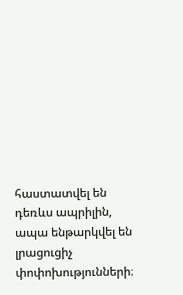հաստատվել են դեռևս ապրիլին, ապա ենթարկվել են լրացուցիչ փոփոխությունների։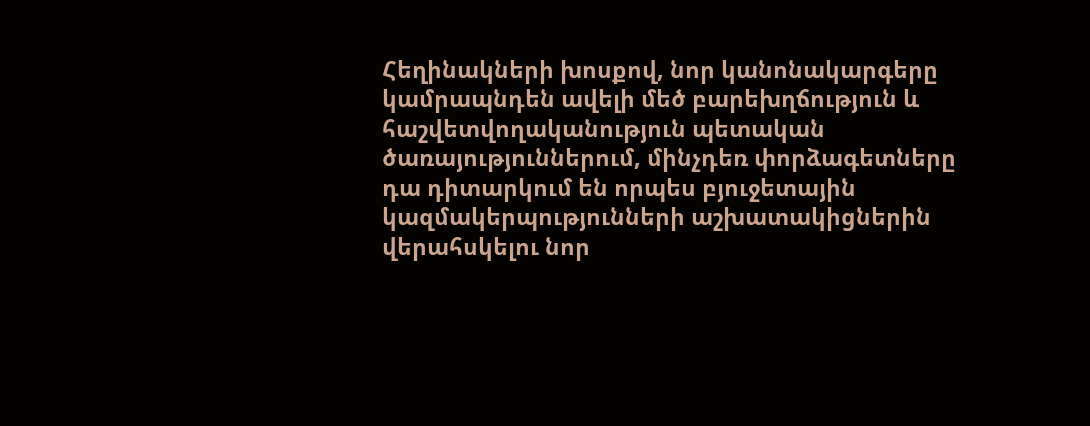Հեղինակների խոսքով, նոր կանոնակարգերը կամրապնդեն ավելի մեծ բարեխղճություն և հաշվետվողականություն պետական ծառայություններում, մինչդեռ փորձագետները դա դիտարկում են որպես բյուջետային կազմակերպությունների աշխատակիցներին վերահսկելու նոր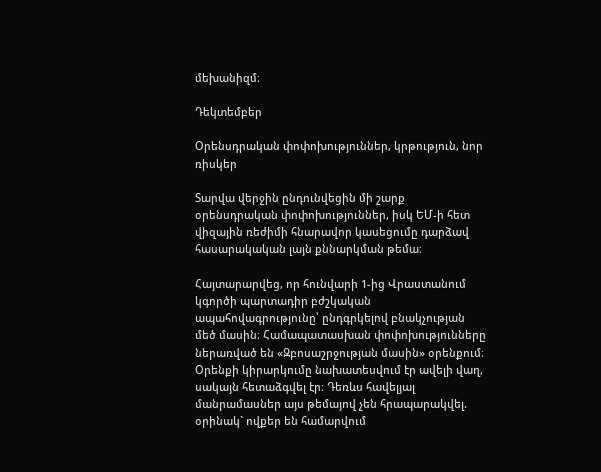մեխանիզմ։

Դեկտեմբեր

Օրենսդրական փոփոխություններ, կրթություն, նոր ռիսկեր

Տարվա վերջին ընդունվեցին մի շարք օրենսդրական փոփոխություններ, իսկ ԵՄ-ի հետ վիզային ռեժիմի հնարավոր կասեցումը դարձավ հասարակական լայն քննարկման թեմա։

Հայտարարվեց, որ հունվարի 1-ից Վրաստանում կգործի պարտադիր բժշկական ապահովագրությունը՝ ընդգրկելով բնակչության մեծ մասին։ Համապատասխան փոփոխությունները ներառված են «Զբոսաշրջության մասին» օրենքում։ Օրենքի կիրարկումը նախատեսվում էր ավելի վաղ, սակայն հետաձգվել էր։ Դեռևս հավելյալ մանրամասներ այս թեմայով չեն հրապարակվել. օրինակ` ովքեր են համարվում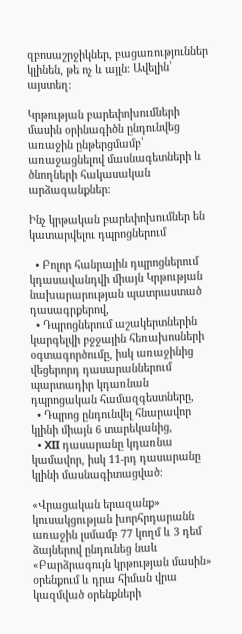զբոսաշրջիկներ, բացառություններ կլինեն, թե ոչ և այլն։ Ավելին՝ այստեղ։

Կրթության բարեփոխումների մասին օրինագիծն ընդունվեց առաջին ընթերցմամբ՝ առաջացնելով մասնագետների և ծնողների հակասական արձագանքներ։

Ինչ կրթական բարեփոխումներ են կատարվելու դպրոցներում

  • Բոլոր հանրային դպրոցներում կդասավանդվի միայն Կրթության նախարարության պատրաստած դասագրքերով,
  • Դպրոցներում աշակերտներին կարգելվի բջջային հեռախոսների օգտագործումը, իսկ առաջինից վեցերորդ դասարաններում պարտադիր կդառնան դպրոցական համազգեստները,
  • Դպրոց ընդունվել հնարավոր կլինի միայն 6 տարեկանից,
  • XII դասարանը կդառնա կամավոր, իսկ 11-րդ դասարանը կլինի մասնագիտացված։

«Վրացական երազանք» կուսակցության խորհրդարանն առաջին լսմամբ 77 կողմ և 3 դեմ ձայներով ընդունեց նաև «Բարձրագույն կրթության մասին» օրենքում և դրա հիման վրա կազմված օրենքների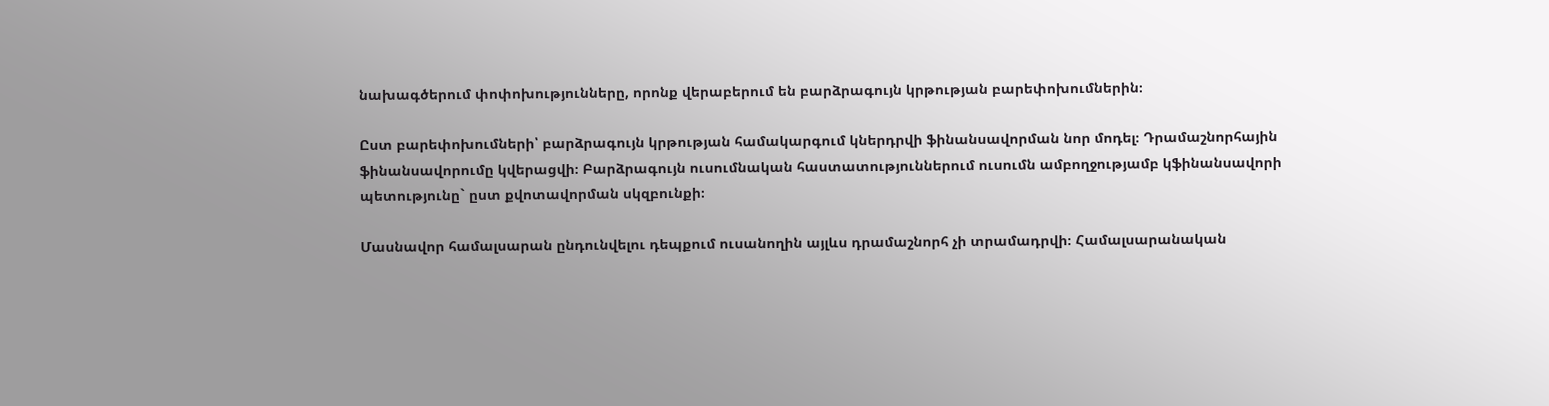նախագծերում փոփոխությունները, որոնք վերաբերում են բարձրագույն կրթության բարեփոխումներին։

Ըստ բարեփոխումների՝ բարձրագույն կրթության համակարգում կներդրվի ֆինանսավորման նոր մոդել։ Դրամաշնորհային ֆինանսավորումը կվերացվի։ Բարձրագույն ուսումնական հաստատություններում ուսումն ամբողջությամբ կֆինանսավորի պետությունը` ըստ քվոտավորման սկզբունքի։

Մասնավոր համալսարան ընդունվելու դեպքում ուսանողին այլևս դրամաշնորհ չի տրամադրվի։ Համալսարանական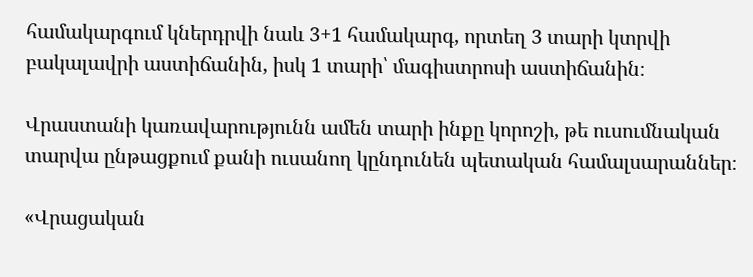համակարգում կներդրվի նաև 3+1 համակարգ, որտեղ 3 տարի կտրվի բակալավրի աստիճանին, իսկ 1 տարի՝ մագիստրոսի աստիճանին։

Վրաստանի կառավարությունն ամեն տարի ինքը կորոշի, թե ուսումնական տարվա ընթացքում քանի ուսանող կընդունեն պետական համալսարաններ։

«Վրացական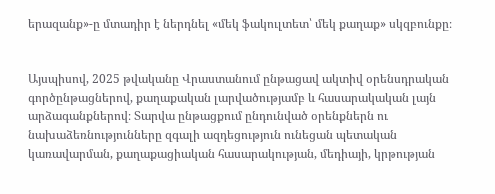երազանք»-ը մտադիր է ներդնել «մեկ ֆակուլտետ՝ մեկ քաղաք» սկզբունքը։


Այսպիսով, 2025 թվականը Վրաստանում ընթացավ ակտիվ օրենսդրական գործընթացներով, քաղաքական լարվածությամբ և հասարակական լայն արձագանքներով։ Տարվա ընթացքում ընդունված օրենքներն ու նախաձեռնությունները զգալի ազդեցություն ունեցան պետական կառավարման, քաղաքացիական հասարակության, մեդիայի, կրթության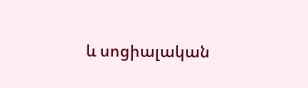և սոցիալական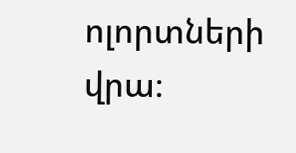ոլորտների վրա։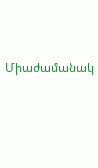Միաժամանակ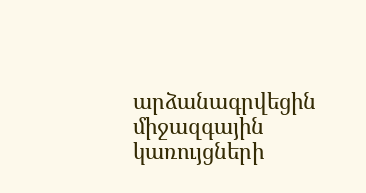արձանագրվեցին միջազգային կառույցների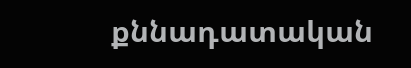քննադատական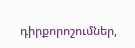դիրքորոշումներ,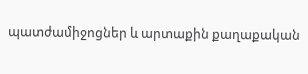պատժամիջոցներ և արտաքին քաղաքական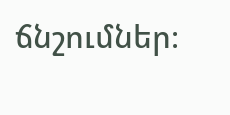ճնշումներ։